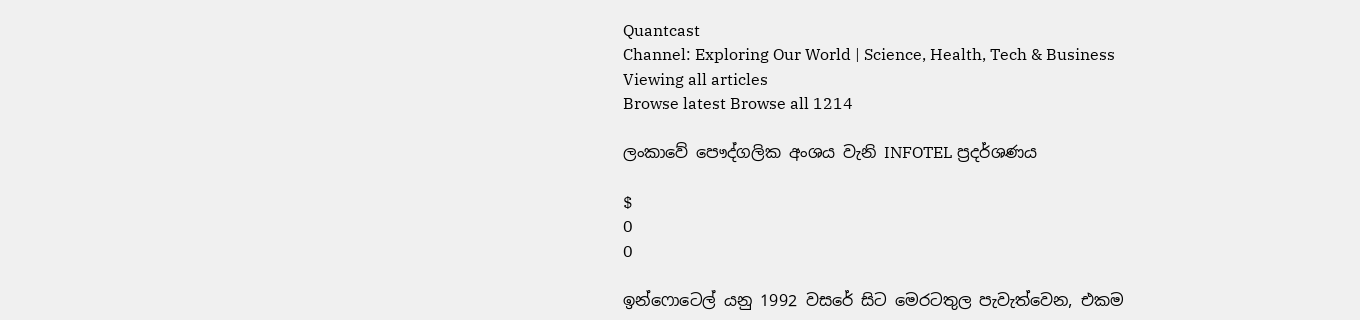Quantcast
Channel: Exploring Our World | Science, Health, Tech & Business
Viewing all articles
Browse latest Browse all 1214

ලංකාවේ පෞද්ගලික අංශය වැනි INFOTEL ප්‍රදර්ශණය

$
0
0

ඉන්ෆොටෙල් යනු 1992 වසරේ සිට මෙරටතුල පැවැත්වෙන, එකම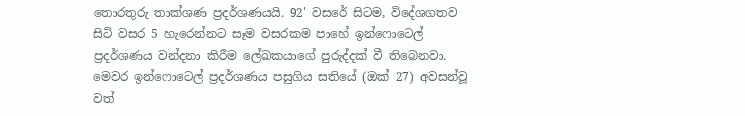තොරතුරු තාක්ශණ ප්‍රදර්ශණයයි. 92' වසරේ සිටම, විදේශගතව සිටි වසර 5 හැරෙන්නට සෑම වසරකම පාහේ ඉන්ෆොටෙල් ප්‍රදර්ශණය වන්දනා කිරීම ලේඛකයාගේ පුරුද්දක් වී තිබෙනවා. මෙවර ඉන්ෆොටෙල් ප්‍රදර්ශණය පසුගිය සතියේ (ඔක් 27) අවසන්වූ වත්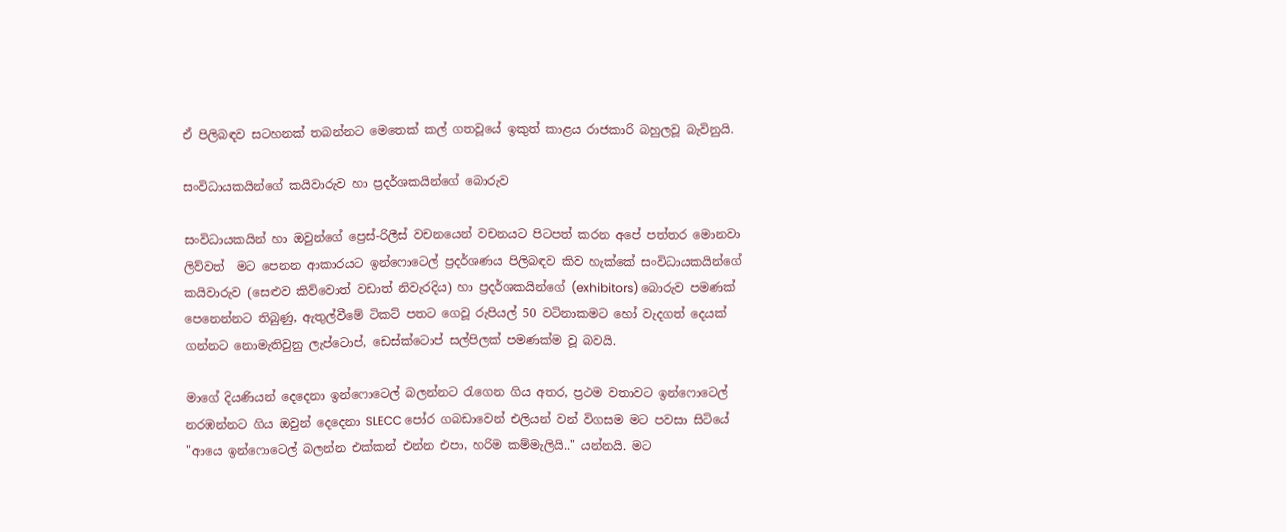ඒ පිලිබඳව සටහනක් තබන්නට මෙතෙක් කල් ගතවූයේ ඉකුත් කාළය රාජකාරි බහුලවූ බැවිනුයි.

සංවිධායකයින්ගේ කයිවාරුව හා ප්‍රදර්ශකයින්ගේ බොරුව

සංවිධායකයින් හා ඔවුන්ගේ ප්‍රෙස්-රිලීස් වචනයෙන් වචනයට පිටපත් කරන අපේ පත්තර මොනවා ලිව්වත්  මට පෙනන ආකාරයට ඉන්ෆොටෙල් ප්‍රදර්ශණය පිලිබඳව කිව හැක්කේ සංවිධායකයින්ගේ කයිවාරුව (සෙළුව කිව්වොත් වඩාත් නිවැරදිය) හා ප්‍රදර්ශකයින්ගේ (exhibitors) බොරුව පමණක් පෙනෙන්නට තිබුණු, ඇතුල්වීමේ ටිකට් පතට ගෙවූ රුපියල් 50 වටිනාකමට හෝ වැදගත් දෙයක් ගන්නට නොමැතිවුනු ලැප්ටොප්, ඩෙස්ක්ටොප් සල්පිලක් පමණක්ම වූ බවයි.

මාගේ දියණියන් දෙදෙනා ඉන්ෆොටෙල් බලන්නට රැගෙන ගිය අතර, ප්‍රථම වතාවට ඉන්ෆොටෙල් නරඹන්නට ගිය ඔවුන් දෙදෙනා SLECC පෝර ගබඩාවෙන් එලියන් වන් විගසම මට පවසා සිටියේ "ආයෙ ඉන්ෆොටෙල් බලන්න එක්කන් එන්න එපා, හරිම කම්මැලියි.." යන්නයි. මට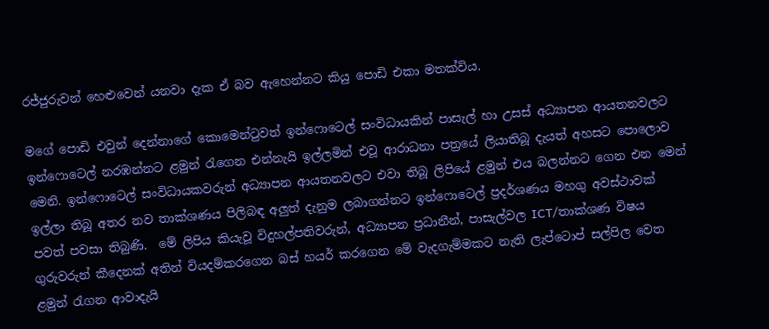රජ්ජුරුවන් හෙළුවෙන් යනවා දැක ඒ බව ඇහෙන්නට කියු පොඩි එකා මතක්විය.

මගේ පොඩි එවුන් දෙන්නාගේ කොමෙන්ටුවත් ඉන්ෆොටෙල් සංවිධායකින් පාසැල් හා උසස් අධ්‍යාපන ආයතනවලට ඉන්ෆොටෙල් නරඹන්නට ළමුන් රැගෙන එන්නැයි ඉල්ලමින් එවූ ආරාධනා පත්‍රයේ ලියාතිබූ දැයත් අහසට පොලොව මෙනි. ඉන්ෆොටෙල් සංවිධායකවරුන් අධ්‍යාපන ආයතනවලට එවා තිබූ ලිපියේ ළමුන් එය බලන්නට ගෙන එන මෙන් ඉල්ලා තිබූ අතර නව තාක්ශණය පිලිබඳ අලුත් දැනුම ලබාගන්නට ඉන්ෆොටෙල් ප්‍රදර්ශණය මහගු අවස්ථාවක් පවත් පවසා තිබුණි.  මේ ලිපිය කියැවූ විදුහල්පතිවරුන්, අධ්‍යාපන ප්‍රධානීන්, පාසැල්වල ICT/තාක්ශණ විෂය ගුරුවරුන් කීදෙනක් අතින් වියදම්කරගෙන බස් හයර් කරගෙන මේ වැදගැම්මකට නැති ලැප්ටොප් සල්පිල වෙත ළමුන් රැගන ආවාදැයි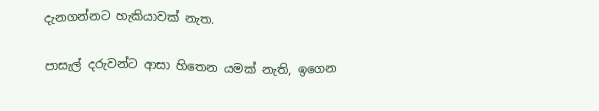දැනගන්නට හැකියාවක් නැත.

පාසැල් දරුවන්ට ආසා හිතෙන යමක් නැති, ඉගෙන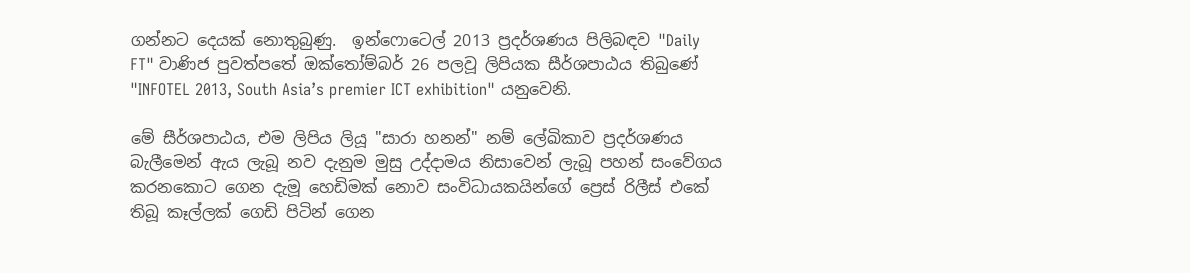ගන්නට දෙයක් නොතුබුණු.  ඉන්ෆොටෙල් 2013 ප්‍රදර්ශණය පිලිබඳව "Daily FT" වාණිජ පුවත්පතේ ඔක්තෝම්බර් 26 පලවූ ලිපියක සීර්ශපාඨය තිබුණේ "INFOTEL 2013, South Asia’s premier ICT exhibition" යනුවෙනි.

මේ සීර්ශපාඨය, එම ලිපිය ලියූ "සාරා හනන්" නම් ලේඛිකාව ප්‍රදර්ශණය බැලීමෙන් ඇය ලැබූ නව දැනුම මුසු උද්දාමය නිසාවෙන් ලැබූ පහන් සංවේගය කරනකොට ගෙන දැමූ හෙඩිමක් නොව සංවිධායකයින්ගේ ප්‍රෙස් රිලීස් එකේ තිබූ කෑල්ලක් ගෙඩි පිටින් ගෙන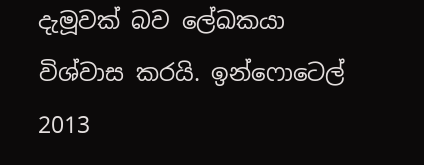දැමූවක් බව ලේඛකයා විශ්වාස කරයි. ඉන්ෆොටෙල් 2013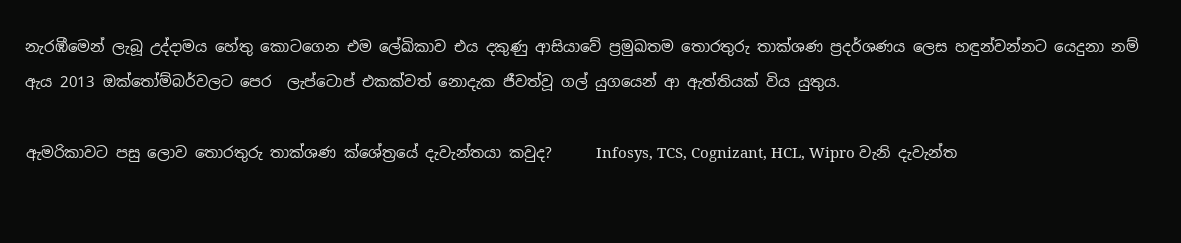නැරඹීමෙන් ලැබූ උද්දාමය හේතු කොටගෙන එම ලේඛිකාව එය දකුණු ආසියාවේ ප්‍රමුඛතම තොරතුරු තාක්ශණ ප්‍රදර්ශණය ලෙස හඳුන්වන්නට යෙදුනා නම් ඇය 2013 ඔක්තෝම්බර්වලට පෙර  ලැප්ටොප් එකක්වත් නොදැක ජීවත්වූ ගල් යුගයෙන් ආ ඇත්තියක් විය යුතුය.

ඇමරිකාවට පසු ලොව තොරතුරු තාක්ශණ ක්ශේත්‍රයේ දැවැන්තයා කවුද?      Infosys, TCS, Cognizant, HCL, Wipro වැනි දැවැන්ත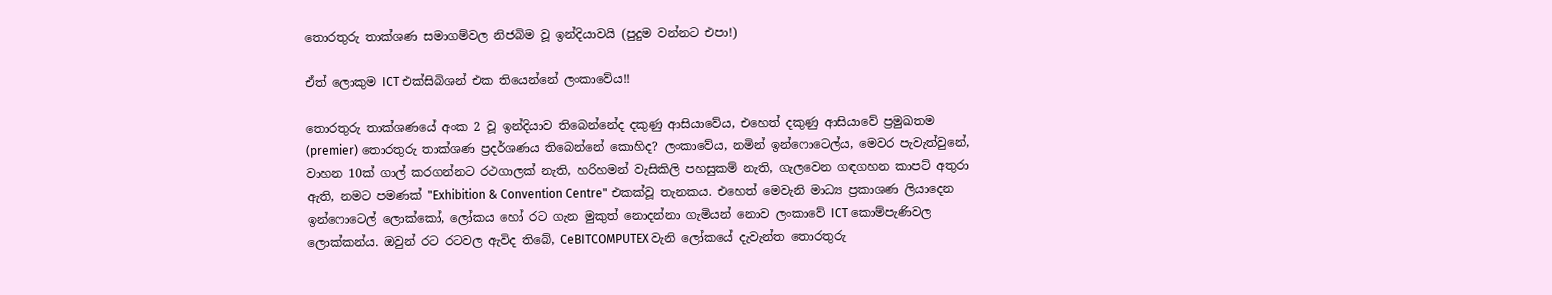තොරතුරු තාක්ශණ සමාගම්වල නිජබිම වූ ඉන්දියාවයි (පුදුම වන්නට එපා!)

ඒත් ලොකුම ICT එක්සිබිශන් එක තියෙන්නේ ලංකාවේය!!

තොරතුරු තාක්ශණයේ අංක 2 වූ ඉන්දියාව තිබෙන්නේද දකුණු ආසියාවේය, එහෙත් දකුණු ආසියාවේ ප්‍රමුඛතම (premier) තොරතුරු තාක්ශණ ප්‍රදර්ශණය තිබෙන්නේ කොහිද? ලංකාවේය, නමින් ඉන්ෆොටෙල්ය, මෙවර පැවැත්වුනේ, වාහන 10ක් ගාල් කරගන්නට රථගාලක් නැති, හරිහමන් වැසිකිලි පහසුකම් නැති, ගැලවෙන ගඳගහන කාපට් අතුරා ඇති, නමට පමණක් "Exhibition & Convention Centre" එකක්වූ තැනකය. එහෙත් මෙවැනි මාධ්‍ය ප්‍රකාශණ ලියාදෙන ඉන්ෆොටෙල් ලොක්කෝ, ලෝකය හෝ රට ගැන මුකුත් නොදන්නා ගැමියන් නොව ලංකාවේ ICT කොම්පැණිවල ලොක්කන්ය. ඔවුන් රට රටවල ඇවිද තිබේ, CeBITCOMPUTEX වැනි ලෝකයේ දැවැන්ත තොරතුරු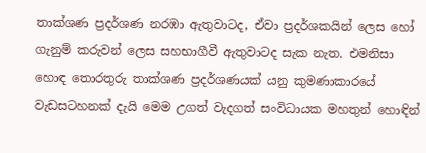තාක්ශණ ප්‍රදර්ශණ නරඹා ඇතුවාටද, ඒවා ප්‍රදර්ශකයින් ලෙස හෝ ගැනුම් කරුවන් ලෙස සහභාගීවී ඇතුවාටද සැක නැත. එමනිසා හොඳ තොරතුරු තාක්ශණ ප්‍රදර්ශණයක් යනු කුමණාකාරයේ වැඩසටහනක් දැයි මෙම උගත් වැදගත් සංවිධායක මහතුන් හොඳින්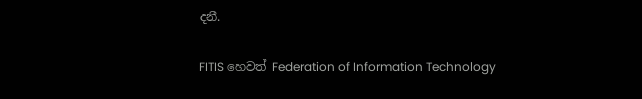දනී.

FITIS හෙවත් Federation of Information Technology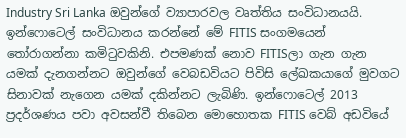Industry Sri Lanka ඔවුන්ගේ ව්‍යාපාරවල වෘත්තිය සංවිධානයයි. ඉන්ෆොටෙල් සංවිධානය කරන්නේ මේ FITIS සංගමයෙන් තෝරාගන්නා කමිටුවකිනි. එපමණක් නොව FITISලා ගැන ගැන යමක් දැනගන්නට ඔවුන්ගේ වෙබඩවියට පිවිසි ලේඛකයාගේ මුවගට සිනාවක් නැගෙන යමක් දකින්නට ලැබිණි. ඉන්ෆොටෙල් 2013 ප්‍රදර්ශණය පවා අවසන්වී තිබෙන මොහොතක FITIS වෙබ් අඩවියේ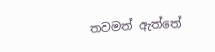තවමත් ඇත්තේ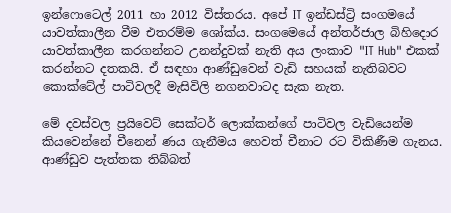ඉන්ෆොටෙල් 2011 හා 2012 විස්තරය. අපේ IT ඉන්ඩස්ට්‍රි සංගමයේ යාවත්කාලීන වීම එතරම්ම ශෝක්ය. සංගමෙයේ අන්තර්ජාල බිහිදොර යාවත්කාලීන කරගන්නට උනන්දුවක් නැති අය ලංකාව "IT Hub" එකක් කරන්නට දතකයි. ඒ සඳහා ආණ්ඩුවෙන් වැඩි සහයක් නැතිබවට කොක්ටේල් පාටිවලදී මැසිවිලි නගනවාටද සැක නැත.

මේ දවස්වල ප්‍රයිවෙට් සෙක්ටර් ලොක්කන්ගේ පාටිවල වැඩියෙන්ම කියවෙන්නේ චීනෙන් ණය ගැනීමය හෙවත් චීනාට රට විකිණීම ගැනය. ආණ්ඩුව පැත්තක තිබ්බත්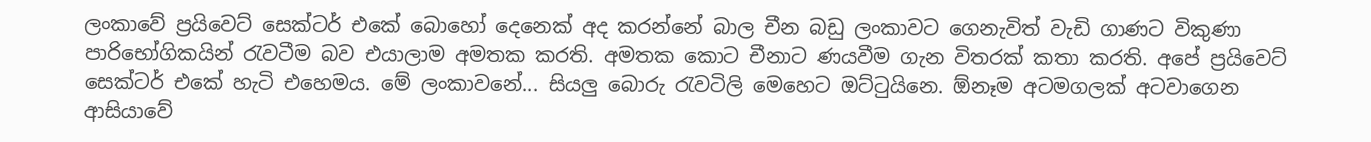ලංකාවේ ප්‍රයිවෙට් සෙක්ටර් එකේ බොහෝ දෙනෙක් අද කරන්නේ බාල චීන බඩු ලංකාවට ගෙනැවිත් වැඩි ගාණට විකුණා පාරිභෝගිකයින් රැවටීම බව එයාලාම අමතක කරති. අමතක කොට චීනාට ණයවීම ගැන විතරක් කතා කරති. අපේ ප්‍රයිවෙට් සෙක්ටර් එකේ හැටි එහෙමය. මේ ලංකාවනේ... සියලු බොරු රැවටිලි මෙහෙට ඔට්ටුයිනෙ. ඕනෑම අටමගලක් අටවාගෙන ආසියාවේ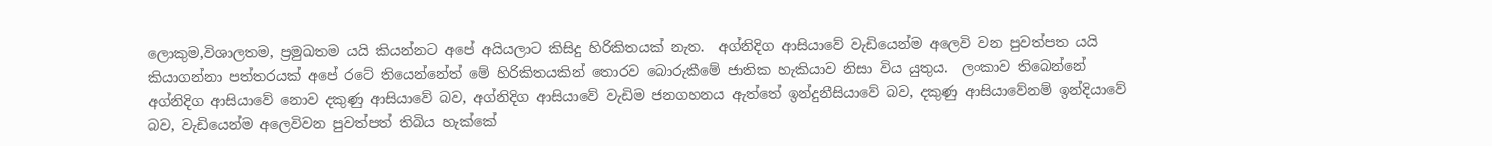ලොකුම,විශාලතම, ප්‍රමුඛතම යයි කියන්නට අපේ අයියලාට කිසිදු හිරිකිතයක් නැත.  අග්නිදිග ආසියාවේ වැඩියෙන්ම අලෙවි වන පුවත්පත යයි කියාගන්නා පත්තරයක් අපේ රටේ තියෙන්නේත් මේ හිරිකිතයකින් තොරව බොරුකීමේ ජාතික හැකියාව නිසා විය යුතුය.  ලංකාව තිබෙන්නේ අග්නිදිග ආසියාවේ නොව දකුණු ආසියාවේ බව, අග්නිදිග ආසියාවේ වැඩිම ජනගහනය ඇත්තේ ඉන්දුනීසියාවේ බව, දකුණු ආසියාවේනම් ඉන්දියාවේ බව, වැඩියෙන්ම අලෙවිවන පුවත්පත් තිබිය හැක්කේ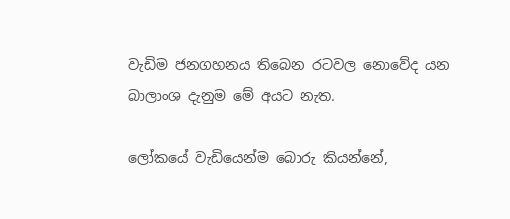වැඩිම ජනගහනය තිබෙන රටවල නොවේද යන බාලාංශ දැනුම මේ අයට නැත.

ලෝකයේ වැඩියෙන්ම බොරු කියන්නේ,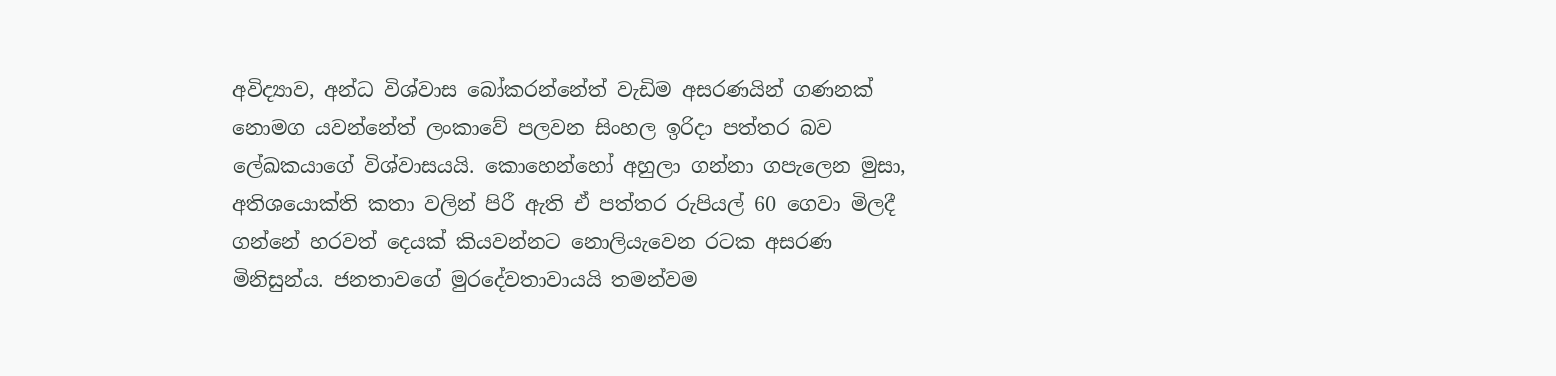අවිද්‍යාව, අන්ධ විශ්වාස බෝකරන්නේත් වැඩිම අසරණයින් ගණනක් නොමග යවන්නේත් ලංකාවේ පලවන සිංහල ඉරිදා පත්තර බව ලේඛකයාගේ විශ්වාසයයි. කොහෙන්හෝ අහුලා ගන්නා ගපැලෙන මුසා, අතිශයොක්ති කතා වලින් පිරී ඇති ඒ පත්තර රුපියල් 60 ගෙවා මිලදී ගන්නේ හරවත් දෙයක් කියවන්නට නොලියැවෙන රටක අසරණ මිනිසුන්ය. ජනතාවගේ මුරදේවතාවායයි තමන්වම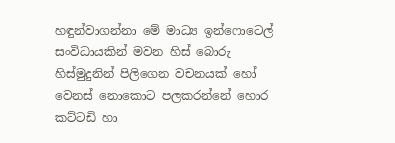හඳුන්වාගන්නා මේ මාධ්‍ය ඉන්ෆොටෙල් සංවිධායකින් මවන හිස් බොරු හිස්මුදුනින් පිලිගෙන වචනයක් හෝ වෙනස් නොකොට පලකරන්නේ හොර කට්ටඩි හා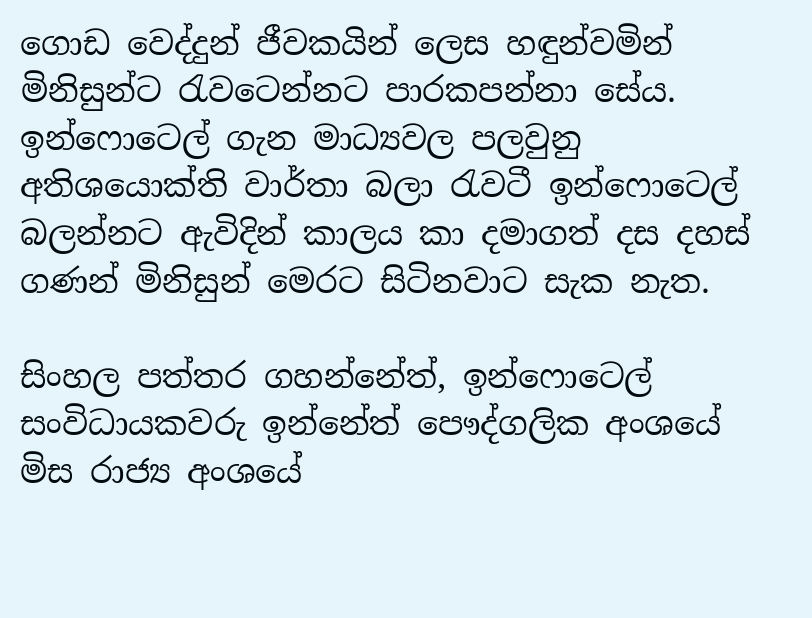ගොඩ වෙද්දුන් ජීවකයින් ලෙස හඳුන්වමින් මිනිසුන්ට රැවටෙන්නට පාරකපන්නා සේය. ඉන්ෆොටෙල් ගැන මාධ්‍යවල පලවුනු අතිශයොක්ති වාර්තා බලා රැවටී ඉන්ෆොටෙල් බලන්නට ඇවිදින් කාලය කා දමාගත් දස දහස් ගණන් මිනිසුන් මෙරට සිටිනවාට සැක නැත.

සිංහල පත්තර ගහන්නේත්, ඉන්ෆොටෙල් සංවිධායකවරු ඉන්නේත් පෞද්ගලික අංශයේ මිස රාජ්‍ය අංශයේ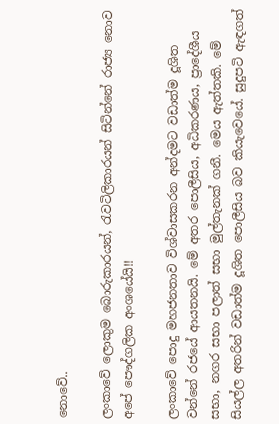නොවේ..

ලංකාවේ ලොකුම බොරුකාරයන්, රැවටිලිකාරයන් සිටින්නේ රාජ්‍ය නොව අපේ පෞද්ගලික අංශයේයි!!

ලංකාවේ පොදු මහජනතාව විශ්වාසකරන අන්දමට වඩාත්ම දූශිත වන්නේ රජයේ ආයතනයි. මේ අතර පොලීසිය, අධිකරණය, ප්‍රාදේශීය සභා, නගර සභා පලාත් සභා මුල්තැනක් ගනී. මෙය ඇත්තකි. මේ සියල්ල අතරින් වඩාත්ම දූශිත පොලීසිය බව කියැවෙයේ. සුදුපටි ඇඳගත්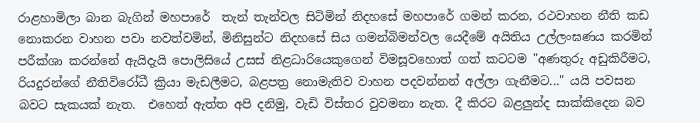රාළහාමිලා බාන බැගින් මහපාරේ  තැන් තැන්වල සිටිමින් නිදහසේ මහපාරේ ගමන් කරන, රථවාහන නීති කඩ නොකරන වාහන පවා නවත්වමින්, මිනිසුන්ට නිදහසේ සිය ගමන්බිමන්වල යෙදීමේ අයිතිය උල්ලංඝණය කරමින් පරීක්ශා කරන්නේ ඇයිදැයි පොලිසියේ උසස් නිළධාරියෙකුගෙන් විමසූවහොත් ගත් කටටම "අණතුරු අඩුකිරීමට, රියදුරන්ගේ නීතිවිරෝධී ක්‍රියා මැඩලීමට, බළපත්‍ර නොමැතිව වාහන පදවන්නන් අල්ලා ගැනීමට..." යයි පවසන බවට සැකයක් නැත.  එහෙත් ඇත්ත අපි දනිමු, වැඩි විස්තර වුවමනා නැත. දී කිරට බළලුන්ද සාක්කිදෙන බව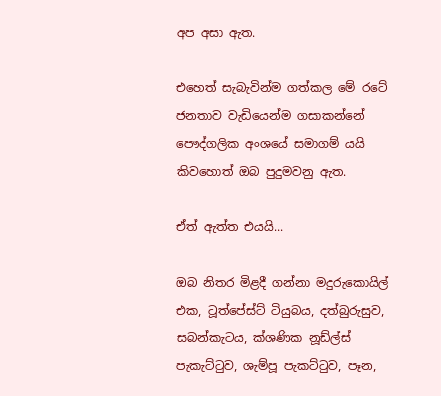අප අසා ඇත.

එහෙත් සැබැවින්ම ගත්කල මේ රටේ ජනතාව වැඩියෙන්ම ගසාකන්නේ පෞද්ගලික අංශයේ සමාගම් යයි කිවහොත් ඔබ පුදුමවනු ඇත.

ඒත් ඇත්ත එයයි...

ඔබ නිතර මිළදී ගන්නා මදුරුකොයිල් එක, ටූත්පේස්ට් ටියුබය, දත්බුරුසුව, සබන්කැටය, ක්ශණික නූඩ්ල්ස් පැකැට්ටුව, ශැම්පූ පැකට්ටුව, පෑන,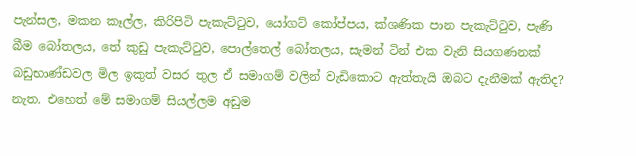පැන්සල, මකන කෑල්ල, කිරිපිටි පැකැට්ටුව, යෝගට් කෝප්පය, ක්ශණික පාන පැකැට්ටුව, පැණි බීම බෝතලය, තේ කුඩු පැකැට්ටුව, පොල්තෙල් බෝතලය, සැමන් ටින් එක වැනි සියගණනක් බඩුභාණ්ඩවල මිල ඉකුත් වසර තුල ඒ සමාගම් වලින් වැඩිකොට ඇත්තැයි ඔබට දැනීමක් ඇතිද? නැත. එහෙත් මේ සමාගම් සියල්ලම අඩුම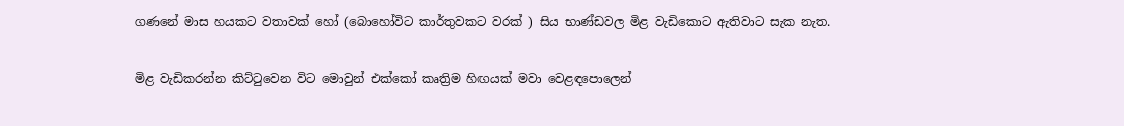ගණනේ මාස හයකට වතාවක් හෝ (බොහෝවිට කාර්තුවකට වරක් ) සිය භාණ්ඩවල මිළ වැඩිකොට ඇතිවාට සැක නැත.

මිළ වැඩිකරන්න කිට්ටුවෙන විට මොවුන් එක්කෝ කෘත්‍රිම හිඟයක් මවා වෙළඳපොලෙන්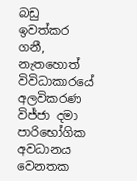බඩු ඉවත්කර ගනී, නැතහොත් විවිධාකාරයේ අලවිකරණ විජ්ජා දමා පාරිභෝගික අවධානය වෙනතක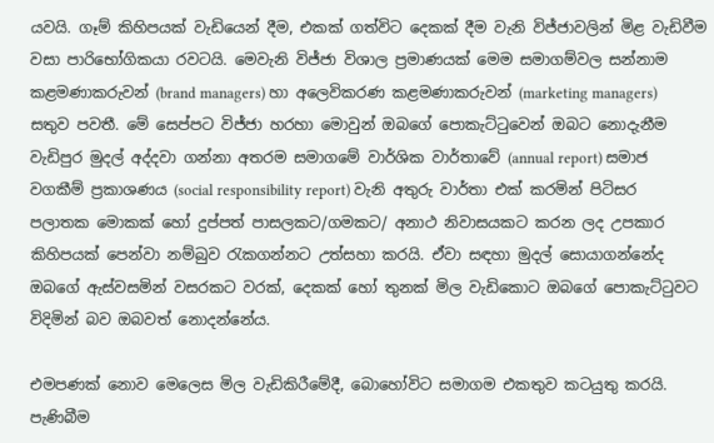යවයි. ගෑම් කිහිපයක් වැඩියෙන් දීම, එකක් ගත්විට දෙකක් දීම වැනි විජ්ජාවලින් මිළ වැඩිවීම වසා පාරිභෝගිකයා රවටයි. මෙවැනි විජ්ජා විශාල ප්‍රමාණයක් මෙම සමාගම්වල සන්නාම කළමණාකරුවන් (brand managers) හා අලෙවිකරණ කළමණාකරුවන් (marketing managers) සතුව පවතී. මේ සෙප්පට විජ්ජා හරහා මොවුන් ඔබගේ පොකැට්ටුවෙන් ඔබට නොදැනීම වැඩිපුර මුදල් අද්දවා ගන්නා අතරම සමාගමේ වාර්ශික වාර්තාවේ (annual report) සමාජ වගකීම් ප්‍රකාශණය (social responsibility report) වැනි අතුරු වාර්තා එක් කරමින් පිටිසර පලාතක මොකක් හෝ දුප්පත් පාසලකට/ගමකට/ අනාථ නිවාසයකට කරන ලද උපකාර කිහිපයක් පෙන්වා නම්බුව රැකගන්නට උත්සහා කරයි. ඒවා සඳහා මුදල් සොයාගන්නේද ඔබගේ ඇස්වසමින් වසරකට වරක්, දෙකක් හෝ තුනක් මිල වැඩිකොට ඔබගේ පොකැට්ටුවට විදිමින් බව ඔබවත් නොදන්නේය.

එමපණක් නොව මෙලෙස මිල වැඩිකිරීමේදී, බොහෝවිට සමාගම එකතුව කටයුතු කරයි. පැණිබීම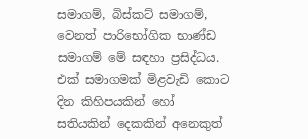සමාගම්, බිස්කට් සමාගම්, වෙනත් පාරිභෝගික භාණ්ඩ සමාගම් මේ සඳහා ප්‍රසිද්ධය. එක් සමාගමක් මිළවැඩි කොට දින කිහිපයකින් හෝ සතියකින් දෙකකින් අනෙකුත්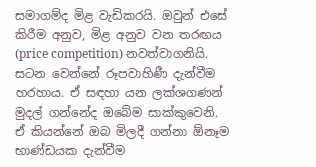සමාගම්ද මිළ වැඩිකරයි. ඔවුන් එසේ කිරීම අනුව, මිළ අනුව වන තරඟය (price competition) නවත්වාගනියි. සටන වෙන්නේ රූපවාහිණී දැන්වීම හරහාය. ඒ සඳහා යන ලක්ශගණන් මුදල් ගන්නේද ඔබේම සාක්කුවෙනි. ඒ කියන්නේ ඔබ මිලදී ගන්නා ඕනෑම භාණ්ඩයක දැන්වීම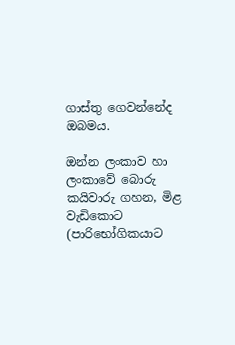ගාස්තු ගෙවන්නේද ඔබමය.

ඔන්න ලංකාව හා ලංකාවේ බොරු කයිවාරු ගහන, මිළ වැඩිකොට (පාරිභෝගිකයාට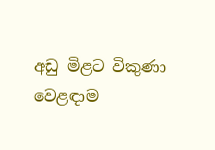අඩු මිළට විකුණා වෙළඳාම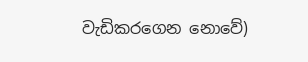වැඩිකරගෙන නොවේ)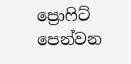ප්‍රොෆිට් පෙන්වන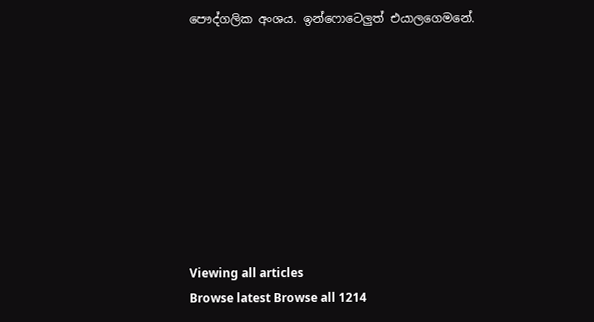පෞද්ගලික අංශය. ඉන්ෆොටෙලුත් එයාලගෙමනේ.









Viewing all articles
Browse latest Browse all 1214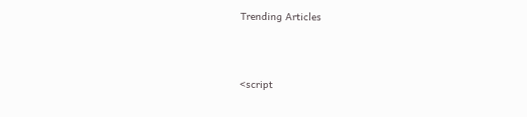Trending Articles



<script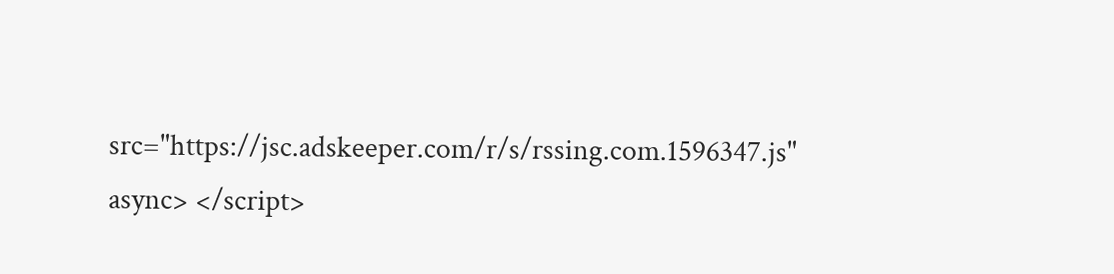src="https://jsc.adskeeper.com/r/s/rssing.com.1596347.js" async> </script>